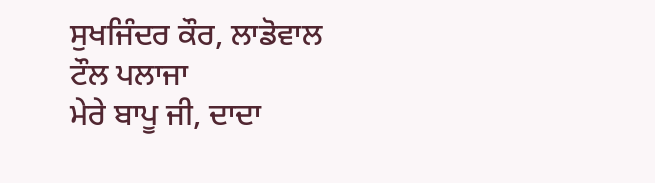ਸੁਖਜਿੰਦਰ ਕੌਰ, ਲਾਡੋਵਾਲ ਟੌਲ ਪਲਾਜਾ
ਮੇਰੇ ਬਾਪੂ ਜੀ, ਦਾਦਾ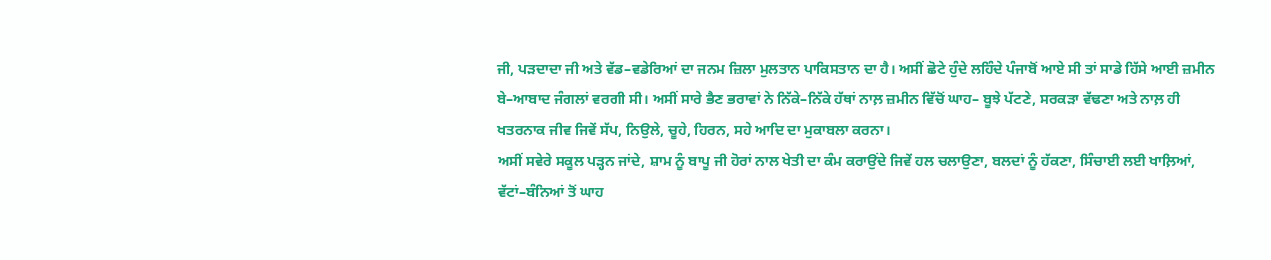ਜੀ, ਪੜਦਾਦਾ ਜੀ ਅਤੇ ਵੱਡ–ਵਡੇਰਿਆਂ ਦਾ ਜਨਮ ਜ਼ਿਲਾ ਮੁਲਤਾਨ ਪਾਕਿਸਤਾਨ ਦਾ ਹੈ। ਅਸੀਂ ਛੋਟੇ ਹੁੰਦੇ ਲਹਿੰਦੇ ਪੰਜਾਬੋਂ ਆਏ ਸੀ ਤਾਂ ਸਾਡੇ ਹਿੱਸੇ ਆਈ ਜ਼ਮੀਨ ਬੇ–ਆਬਾਦ ਜੰਗਲਾਂ ਵਰਗੀ ਸੀ। ਅਸੀਂ ਸਾਰੇ ਭੈਣ ਭਰਾਵਾਂ ਨੇ ਨਿੱਕੇ–ਨਿੱਕੇ ਹੱਥਾਂ ਨਾਲ਼ ਜ਼ਮੀਨ ਵਿੱਚੋਂ ਘਾਹ– ਬੂਝੇ ਪੱਟਣੇ, ਸਰਕੜਾ ਵੱਢਣਾ ਅਤੇ ਨਾਲ਼ ਹੀ ਖਤਰਨਾਕ ਜੀਵ ਜਿਵੇਂ ਸੱਪ, ਨਿਉਲੇ, ਚੂਹੇ, ਹਿਰਨ, ਸਹੇ ਆਦਿ ਦਾ ਮੁਕਾਬਲਾ ਕਰਨਾ।
ਅਸੀਂ ਸਵੇਰੇ ਸਕੂਲ ਪੜ੍ਹਨ ਜਾਂਦੇ, ਸ਼ਾਮ ਨੂੰ ਬਾਪੂ ਜੀ ਹੋਰਾਂ ਨਾਲ ਖੇਤੀ ਦਾ ਕੰਮ ਕਰਾਉਂਦੇ ਜਿਵੇਂ ਹਲ ਚਲਾਉਣਾ, ਬਲਦਾਂ ਨੂੰ ਹੱਕਣਾ, ਸਿੰਚਾਈ ਲਈ ਖਾਲ਼ਿਆਂ, ਵੱਟਾਂ–ਬੰਨਿਆਂ ਤੋਂ ਘਾਹ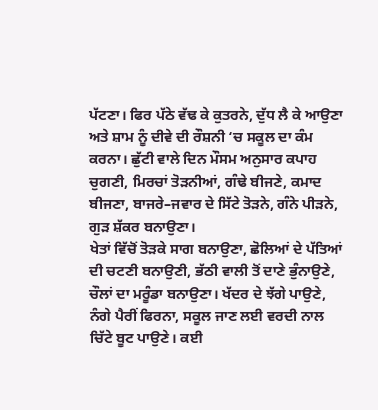ਪੱਟਣਾ। ਫਿਰ ਪੱਠੇ ਵੱਢ ਕੇ ਕੁਤਰਨੇ, ਦੁੱਧ ਲੈ ਕੇ ਆਉਣਾ ਅਤੇ ਸ਼ਾਮ ਨੂੰ ਦੀਵੇ ਦੀ ਰੌਸ਼ਨੀ ‘ਚ ਸਕੂਲ ਦਾ ਕੰਮ ਕਰਨਾ। ਛੁੱਟੀ ਵਾਲੇ ਦਿਨ ਮੌਸਮ ਅਨੁਸਾਰ ਕਪਾਹ ਚੁਗਣੀ, ਮਿਰਚਾਂ ਤੋੜਨੀਆਂ, ਗੰਢੇ ਬੀਜਣੇ, ਕਮਾਦ ਬੀਜਣਾ, ਬਾਜਰੇ–ਜਵਾਰ ਦੇ ਸਿੱਟੇ ਤੋੜਨੇ, ਗੰਨੇ ਪੀੜਨੇ, ਗੁੜ ਸ਼ੱਕਰ ਬਨਾਉਣਾ।
ਖੇਤਾਂ ਵਿੱਚੋਂ ਤੋੜਕੇ ਸਾਗ ਬਨਾਉਣਾ, ਛੋਲਿਆਂ ਦੇ ਪੱਤਿਆਂ ਦੀ ਚਟਣੀ ਬਨਾਉਣੀ, ਭੱਠੀ ਵਾਲੀ ਤੋਂ ਦਾਣੇ ਭੁੰਨਾਉਣੇ, ਚੌਲਾਂ ਦਾ ਮਰੂੰਡਾ ਬਨਾਉਣਾ। ਖੱਦਰ ਦੇ ਝੱਗੇ ਪਾਉਣੇ, ਨੰਗੇ ਪੈਰੀਂ ਫਿਰਨਾ, ਸਕੂਲ ਜਾਣ ਲਈ ਵਰਦੀ ਨਾਲ ਚਿੱਟੇ ਬੂਟ ਪਾਉਣੇ। ਕਈ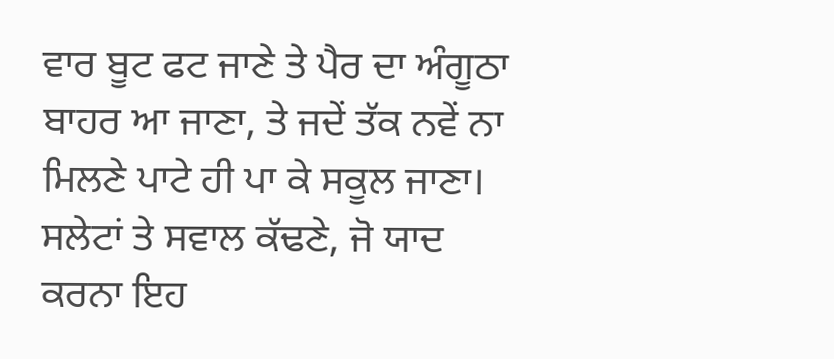ਵਾਰ ਬੂਟ ਫਟ ਜਾਣੇ ਤੇ ਪੈਰ ਦਾ ਅੰਗੂਠਾ ਬਾਹਰ ਆ ਜਾਣਾ, ਤੇ ਜਦੇਂ ਤੱਕ ਨਵੇਂ ਨਾ ਮਿਲਣੇ ਪਾਟੇ ਹੀ ਪਾ ਕੇ ਸਕੂਲ ਜਾਣਾ। ਸਲੇਟਾਂ ਤੇ ਸਵਾਲ ਕੱਢਣੇ, ਜੋ ਯਾਦ ਕਰਨਾ ਇਹ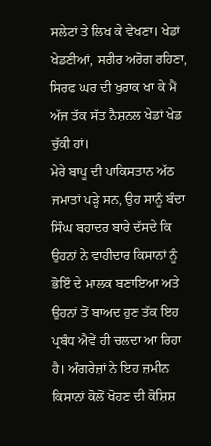ਸਲੇਟਾਂ ਤੇ ਲਿਖ ਕੇ ਵੇਖਣਾ। ਖੇਡਾਂ ਖੇਡਣੀਆਂ, ਸਰੀਰ ਅਰੋਗ ਰਹਿਣਾ, ਸਿਰਫ ਘਰ ਦੀ ਖੁਰਾਕ ਖਾ ਕੇ ਮੈਂ ਅੱਜ ਤੱਕ ਸੱਤ ਨੈਸ਼ਨਲ ਖੇਡਾਂ ਖੇਡ ਚੁੱਕੀ ਹਾਂ।
ਮੇਰੇ ਬਾਪੂ ਦੀ ਪਾਕਿਸਤਾਨ ਅੱਠ ਜਮਾਤਾਂ ਪੜ੍ਹੇ ਸਨ, ਉਹ ਸਾਨੂੰ ਬੰਦਾ ਸਿੰਘ ਬਹਾਦਰ ਬਾਰੇ ਦੱਸਦੇ ਕਿ ਉਹਨਾਂ ਨੇ ਵਾਹੀਦਾਰ ਕਿਸਾਨਾਂ ਨੂੰ ਭੋਇੰ ਦੇ ਮਾਲਕ ਬਣਾਇਆ ਅਤੇ ਉਹਨਾਂ ਤੋਂ ਬਾਅਦ ਹੁਣ ਤੱਕ ਇਹ ਪ੍ਰਬੰਧ ਐਵੇਂ ਹੀ ਚਲਦਾ ਆ ਰਿਹਾ ਹੈ। ਅੰਗਰੇਜ਼ਾਂ ਨੇ ਇਹ ਜ਼ਮੀਨ ਕਿਸਾਨਾਂ ਕੋਲੋਂ ਖੋਹਣ ਦੀ ਕੋਸ਼ਿਸ਼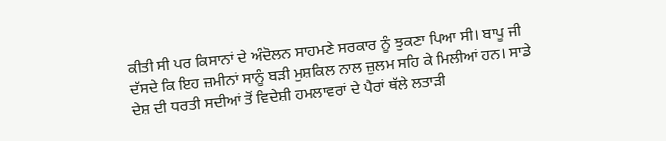ਕੀਤੀ ਸੀ ਪਰ ਕਿਸਾਨਾਂ ਦੇ ਅੰਦੋਲਨ ਸਾਹਮਣੇ ਸਰਕਾਰ ਨੂੰ ਝੁਕਣਾ ਪਿਆ ਸੀ। ਬਾਪੂ ਜੀ ਦੱਸਦੇ ਕਿ ਇਹ ਜ਼ਮੀਨਾਂ ਸਾਨੂੰ ਬੜੀ ਮੁਸ਼ਕਿਲ ਨਾਲ ਜ਼ੁਲਮ ਸਹਿ ਕੇ ਮਿਲੀਆਂ ਹਨ। ਸਾਡੇ ਦੇਸ਼ ਦੀ ਧਰਤੀ ਸਦੀਆਂ ਤੋਂ ਵਿਦੇਸ਼ੀ ਹਮਲਾਵਰਾਂ ਦੇ ਪੈਰਾਂ ਥੱਲੇ ਲਤਾੜੀ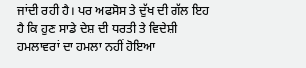ਜਾਂਦੀ ਰਹੀ ਹੈ। ਪਰ ਅਫਸੋਸ ਤੇ ਦੁੱਖ ਦੀ ਗੱਲ ਇਹ ਹੈ ਕਿ ਹੁਣ ਸਾਡੇ ਦੇਸ਼ ਦੀ ਧਰਤੀ ਤੇ ਵਿਦੇਸ਼ੀ ਹਮਲਾਵਰਾਂ ਦਾ ਹਮਲਾ ਨਹੀਂ ਹੋਇਆ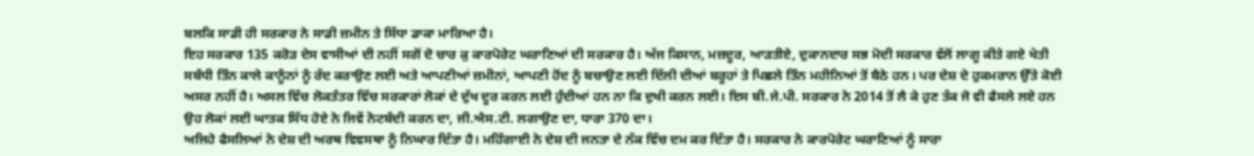ਬਲਕਿ ਸਾਡੀ ਹੀ ਸਰਕਾਰ ਨੇ ਸਾਡੀ ਜ਼ਮੀਨ ਤੇ ਸਿੱਧਾ ਡਾਕਾ ਮਾਰਿਆ ਹੈ।
ਇਹ ਸਰਕਾਰ 135 ਕਰੋੜ ਦੇਸ ਵਾਸੀਆਂ ਦੀ ਨਹੀਂ ਸਗੋਂ ਦੋ ਚਾਰ ਕੁ ਕਾਰਪੋਰੇਟ ਘਰਾਣਿਆਂ ਦੀ ਸਰਕਾਰ ਹੈ। ਅੱਜ ਕਿਸਾਨ, ਮਜ਼ਦੂਰ, ਆੜਤੀਏ, ਦੁਕਾਨਦਾਰ ਸਭ ਮੋਦੀ ਸਰਕਾਰ ਵੱਲੋਂ ਲਾਗੂ ਕੀਤੇ ਗਏ ਖੇਤੀ ਸਬੰਧੀ ਤਿੰਨ ਕਾਲੇ ਕਾਨੂੰਨਾਂ ਨੂੰ ਰੱਦ ਕਰਾਉਣ ਲਈ ਅਤੇ ਆਪਣੀਆਂ ਜ਼ਮੀਨਾਂ, ਆਪਣੀ ਹੋਂਦ ਨੂੰ ਬਚਾਉਣ ਲਈ ਦਿੱਲੀ ਦੀਆਂ ਬਰੂਹਾਂ ਤੇ ਪਿਛਲੇ ਤਿੰਨ ਮਹੀਨਿਆਂ ਤੋਂ ਬੈਠੇ ਹਨ। ਪਰ ਦੇਸ਼ ਦੇ ਹੁਕਮਰਾਨ ਉੱਤੇ ਕੋਈ ਅਸਰ ਨਹੀਂ ਹੈ। ਅਸਲ ਵਿੱਚ ਲੋਕਤੰਤਰ ਵਿੱਚ ਸਰਕਾਰਾਂ ਲੋਕਾਂ ਦੇ ਦੁੱਖ ਦੂਰ ਕਰਨ ਲਈ ਹੁੰਦੀਆਂ ਹਨ ਨਾ ਕਿ ਦੁਖੀ ਕਰਨ ਲਈ। ਇਸ ਬੀ.ਜੇ.ਪੀ. ਸਰਕਾਰ ਨੇ 2014 ਤੋਂ ਲੈ ਕੇ ਹੁਣ ਤੱਕ ਜੋ ਵੀ ਫੈਸਲੇ ਲਏ ਹਨ ਉਹ ਲੋਕਾਂ ਲਈ ਘਾਤਕ ਸਿੱਧ ਹੋਏ ਨੇ ਜਿਵੇਂ ਨੋਟਬੰਦੀ ਕਰਨ ਦਾ, ਜੀ.ਐਸ.ਟੀ. ਲਗਾਉਣ ਦਾ, ਧਾਰਾ 370 ਦਾ।
ਅਜਿਹੇ ਫੈਸਲਿਆਂ ਨੇ ਦੇਸ਼ ਦੀ ਅਰਥ ਵਿਵਸਥਾ ਨੂੰ ਨਿਘਾਰ ਦਿੱਤਾ ਹੈ। ਮਹਿੰਗਾਈ ਨੇ ਦੇਸ਼ ਦੀ ਜਨਤਾ ਦੇ ਨੱਕ ਵਿੱਚ ਦਮ ਕਰ ਦਿੱਤਾ ਹੈ। ਸਰਕਾਰ ਨੇ ਕਾਰਪੋਰੇਟ ਘਰਾਣਿਆਂ ਨੂੰ ਸਾਰਾ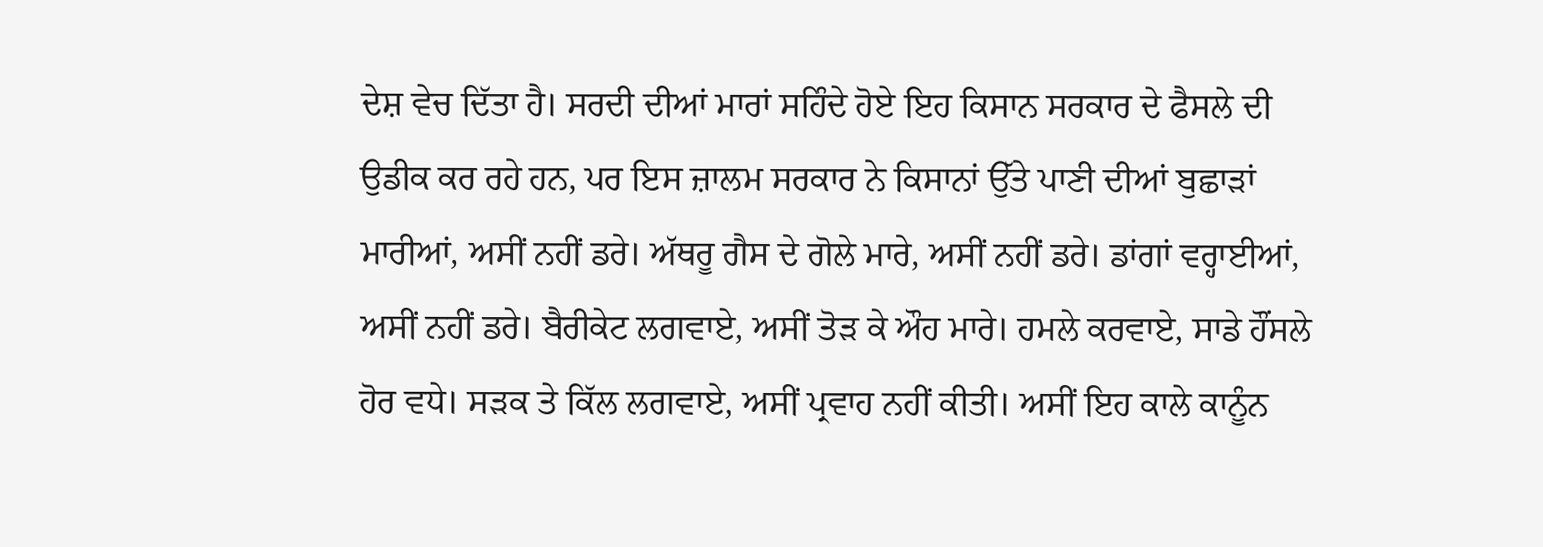ਦੇਸ਼ ਵੇਚ ਦਿੱਤਾ ਹੈ। ਸਰਦੀ ਦੀਆਂ ਮਾਰਾਂ ਸਹਿੰਦੇ ਹੋਏ ਇਹ ਕਿਸਾਨ ਸਰਕਾਰ ਦੇ ਫੈਸਲੇ ਦੀ ਉਡੀਕ ਕਰ ਰਹੇ ਹਨ, ਪਰ ਇਸ ਜ਼ਾਲਮ ਸਰਕਾਰ ਨੇ ਕਿਸਾਨਾਂ ਉੱਤੇ ਪਾਣੀ ਦੀਆਂ ਬੁਛਾੜਾਂ ਮਾਰੀਆਂ, ਅਸੀਂ ਨਹੀਂ ਡਰੇ। ਅੱਥਰੂ ਗੈਸ ਦੇ ਗੋਲੇ ਮਾਰੇ, ਅਸੀਂ ਨਹੀਂ ਡਰੇ। ਡਾਂਗਾਂ ਵਰ੍ਹਾਈਆਂ, ਅਸੀਂ ਨਹੀਂ ਡਰੇ। ਬੈਰੀਕੇਟ ਲਗਵਾਏ, ਅਸੀਂ ਤੋੜ ਕੇ ਔਹ ਮਾਰੇ। ਹਮਲੇ ਕਰਵਾਏ, ਸਾਡੇ ਹੌਂਸਲੇ ਹੋਰ ਵਧੇ। ਸੜਕ ਤੇ ਕਿੱਲ ਲਗਵਾਏ, ਅਸੀਂ ਪ੍ਰਵਾਹ ਨਹੀਂ ਕੀਤੀ। ਅਸੀਂ ਇਹ ਕਾਲੇ ਕਾਨੂੰਨ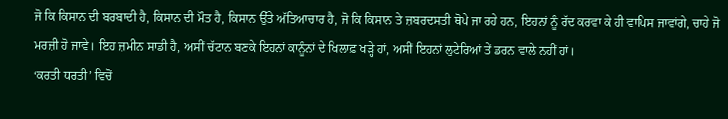ਜੋ ਕਿ ਕਿਸਾਨ ਦੀ ਬਰਬਾਦੀ ਹੈ, ਕਿਸਾਨ ਦੀ ਮੌਤ ਹੈ, ਕਿਸਾਨ ਉੱਤੇ ਅੱਤਿਆਚਾਰ ਹੈ, ਜੋ ਕਿ ਕਿਸਾਨ ਤੇ ਜ਼ਬਰਦਸਤੀ ਥੋਪੇ ਜਾ ਰਹੇ ਹਨ, ਇਹਨਾਂ ਨੂੰ ਰੱਦ ਕਰਵਾ ਕੇ ਹੀ ਵਾਪਿਸ ਜਾਵਾਂਗੇ, ਚਾਹੇ ਜੋ ਮਰਜ਼ੀ ਹੋ ਜਾਵੇ। ਇਹ ਜ਼ਮੀਨ ਸਾਡੀ ਹੈ, ਅਸੀਂ ਚੱਟਾਨ ਬਣਕੇ ਇਹਨਾਂ ਕਾਨੂੰਨਾਂ ਦੇ ਖਿਲਾਫ਼ ਖੜ੍ਹੇ ਹਾਂ, ਅਸੀਂ ਇਹਨਾਂ ਲੁਟੇਰਿਆਂ ਤੇਂ ਡਰਨ ਵਾਲੇ ਨਹੀਂ ਹਾਂ।
‘ਕਰਤੀ ਧਰਤੀ’ ਵਿਚੋਂ